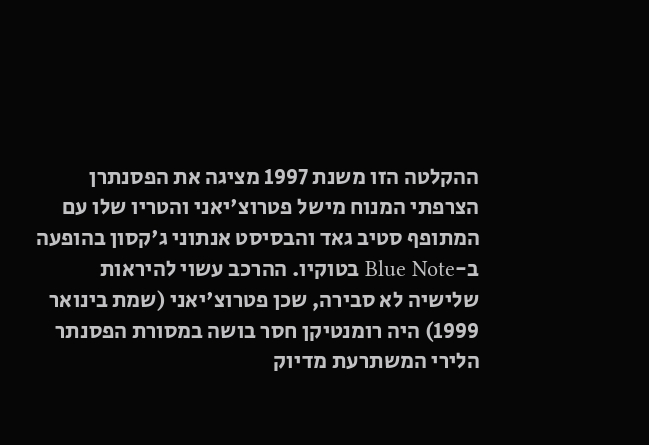ההקלטה הזו משנת 1997 מציגה את הפסנתרן הצרפתי המנוח מישל פטרוצ'יאני והטריו שלו עם המתופף סטיב גאד והבסיסט אנתוני ג'קסון בהופעה ב-Blue Note בטוקיו. ההרכב עשוי להיראות שלישיה לא סבירה, שכן פטרוצ'יאני (שמת בינואר 1999) היה רומנטיקן חסר בושה במסורת הפסנתר הלירי המשתרעת מדיוק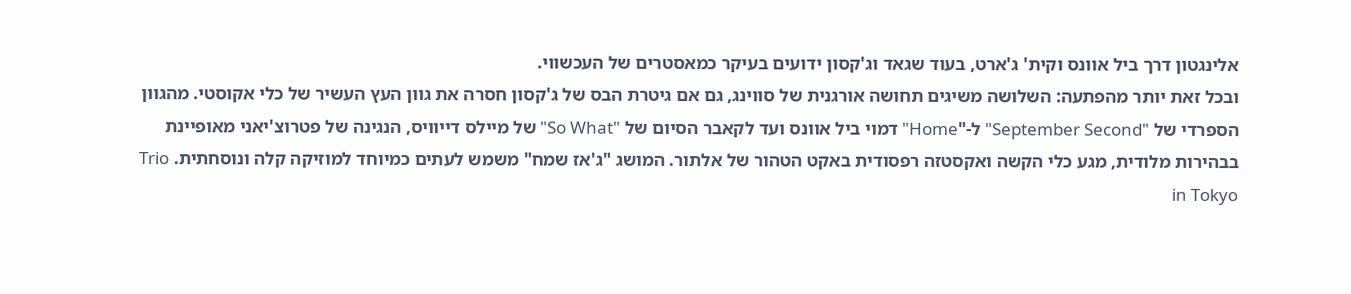אלינגטון דרך ביל אוונס וקית' ג'ארט, בעוד שגאד וג'קסון ידועים בעיקר כמאסטרים של העכשווי.
ובכל זאת יותר מהפתעה: השלושה משיגים תחושה אורגנית של סווינג, גם אם גיטרת הבס של ג'קסון חסרה את גוון העץ העשיר של כלי אקוסטי. מהגוון הספרדי של "September Second" ל-"Home" דמוי ביל אוונס ועד לקאבר הסיום של "So What" של מיילס דייוויס, הנגינה של פטרוצ'יאני מאופיינת בבהירות מלודית, מגע כלי הקשה ואקסטזה רפסודית באקט הטהור של אלתור. המושג "ג'אז שמח" משמש לעתים כמיוחד למוזיקה קלה ונוסחתית. Trio in Tokyo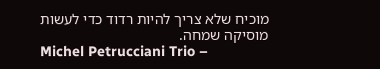מוכיח שלא צריך להיות רדוד כדי לעשות מוסיקה שמחה.
Michel Petrucciani Trio –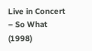Live in Concert – So What (1998)